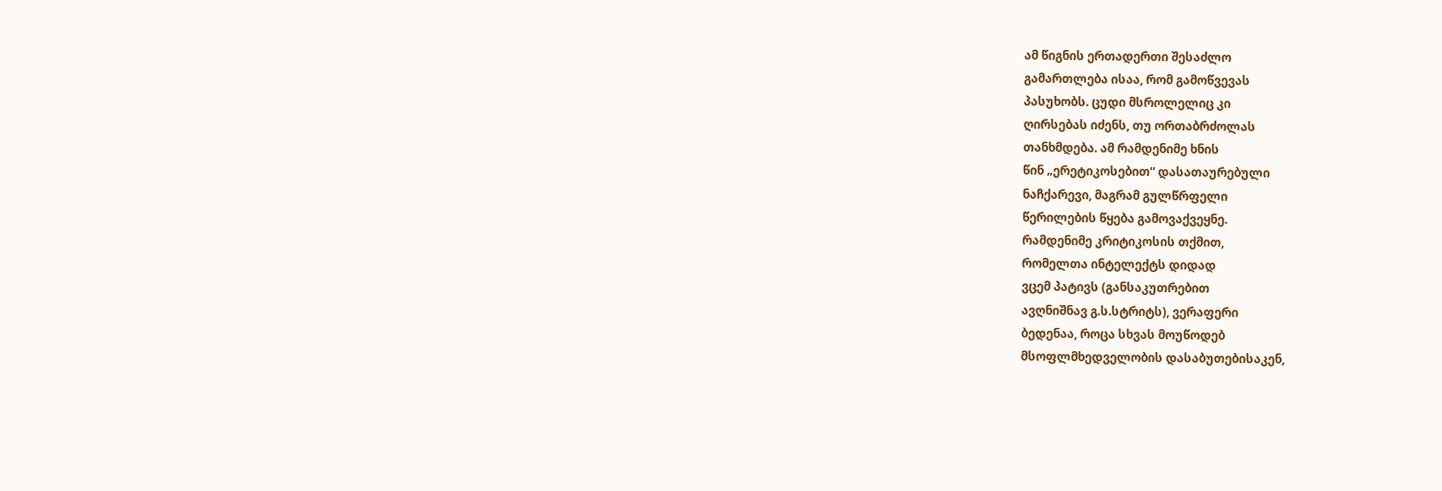ამ წიგნის ერთადერთი შესაძლო
გამართლება ისაა, რომ გამოწვევას
პასუხობს. ცუდი მსროლელიც კი
ღირსებას იძენს, თუ ორთაბრძოლას
თანხმდება. ამ რამდენიმე ხნის
წინ „ერეტიკოსებით“ დასათაურებული
ნაჩქარევი, მაგრამ გულწრფელი
წერილების წყება გამოვაქვეყნე.
რამდენიმე კრიტიკოსის თქმით,
რომელთა ინტელექტს დიდად
ვცემ პატივს (განსაკუთრებით
ავღნიშნავ გ.ს.სტრიტს), ვერაფერი
ბედენაა, როცა სხვას მოუწოდებ
მსოფლმხედველობის დასაბუთებისაკენ,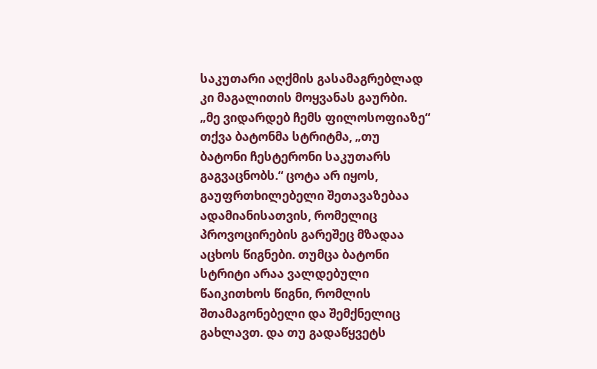საკუთარი აღქმის გასამაგრებლად
კი მაგალითის მოყვანას გაურბი.
„მე ვიდარდებ ჩემს ფილოსოფიაზე“
თქვა ბატონმა სტრიტმა, „თუ
ბატონი ჩესტერონი საკუთარს
გაგვაცნობს.“ ცოტა არ იყოს,
გაუფრთხილებელი შეთავაზებაა
ადამიანისათვის, რომელიც
პროვოცირების გარეშეც მზადაა
აცხოს წიგნები. თუმცა ბატონი
სტრიტი არაა ვალდებული
წაიკითხოს წიგნი, რომლის
შთამაგონებელი და შემქნელიც
გახლავთ. და თუ გადაწყვეტს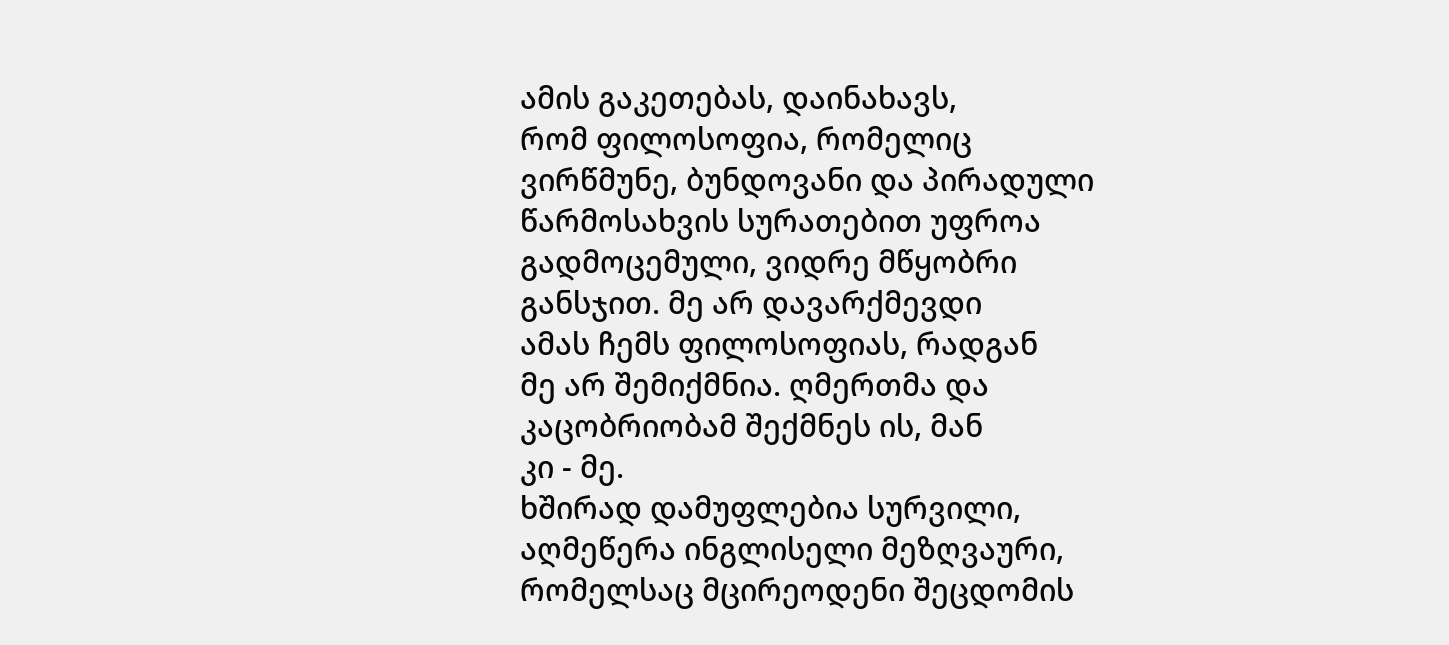ამის გაკეთებას, დაინახავს,
რომ ფილოსოფია, რომელიც
ვირწმუნე, ბუნდოვანი და პირადული
წარმოსახვის სურათებით უფროა
გადმოცემული, ვიდრე მწყობრი
განსჯით. მე არ დავარქმევდი
ამას ჩემს ფილოსოფიას, რადგან
მე არ შემიქმნია. ღმერთმა და
კაცობრიობამ შექმნეს ის, მან
კი - მე.
ხშირად დამუფლებია სურვილი,
აღმეწერა ინგლისელი მეზღვაური,
რომელსაც მცირეოდენი შეცდომის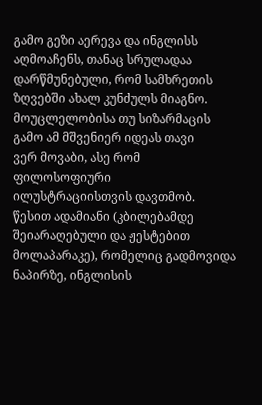გამო გეზი აერევა და ინგლისს
აღმოაჩენს, თანაც სრულადაა
დარწმუნებული, რომ სამხრეთის
ზღვებში ახალ კუნძულს მიაგნო.
მოუცლელობისა თუ სიზარმაცის
გამო ამ მშვენიერ იდეას თავი
ვერ მოვაბი, ასე რომ ფილოსოფიური
ილუსტრაციისთვის დავთმობ.
წესით ადამიანი (კბილებამდე
შეიარაღებული და ჟესტებით
მოლაპარაკე), რომელიც გადმოვიდა
ნაპირზე, ინგლისის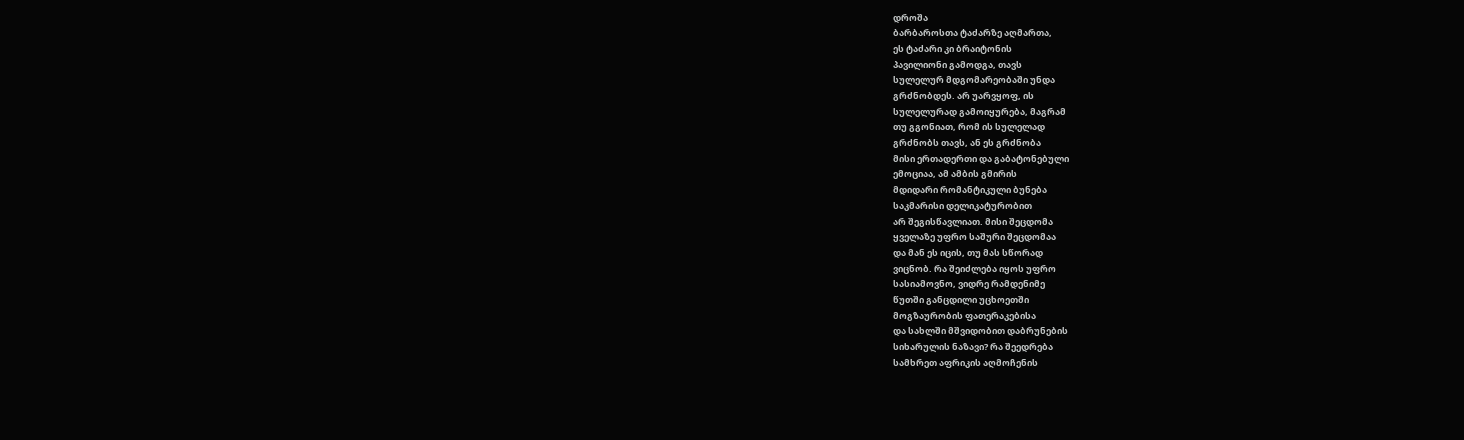დროშა
ბარბაროსთა ტაძარზე აღმართა,
ეს ტაძარი კი ბრაიტონის
პავილიონი გამოდგა, თავს
სულელურ მდგომარეობაში უნდა
გრძნობდეს. არ უარვყოფ, ის
სულელურად გამოიყურება, მაგრამ
თუ გგონიათ, რომ ის სულელად
გრძნობს თავს, ან ეს გრძნობა
მისი ერთადერთი და გაბატონებული
ემოციაა, ამ ამბის გმირის
მდიდარი რომანტიკული ბუნება
საკმარისი დელიკატურობით
არ შეგისწავლიათ. მისი შეცდომა
ყველაზე უფრო საშური შეცდომაა
და მან ეს იცის, თუ მას სწორად
ვიცნობ. რა შეიძლება იყოს უფრო
სასიამოვნო, ვიდრე რამდენიმე
წუთში განცდილი უცხოეთში
მოგზაურობის ფათერაკებისა
და სახლში მშვიდობით დაბრუნების
სიხარულის ნაზავი? რა შეედრება
სამხრეთ აფრიკის აღმოჩენის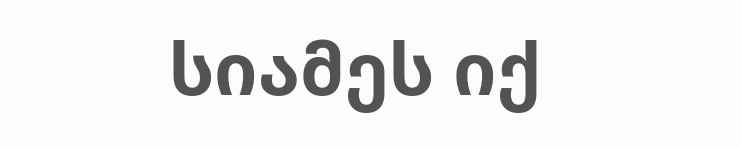სიამეს იქ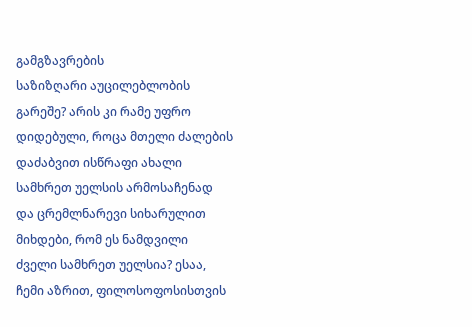გამგზავრების
საზიზღარი აუცილებლობის
გარეშე? არის კი რამე უფრო
დიდებული, როცა მთელი ძალების
დაძაბვით ისწრაფი ახალი
სამხრეთ უელსის არმოსაჩენად
და ცრემლნარევი სიხარულით
მიხდები, რომ ეს ნამდვილი
ძველი სამხრეთ უელსია? ესაა,
ჩემი აზრით, ფილოსოფოსისთვის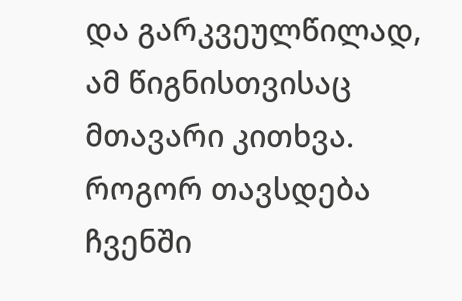და გარკვეულწილად, ამ წიგნისთვისაც
მთავარი კითხვა. როგორ თავსდება
ჩვენში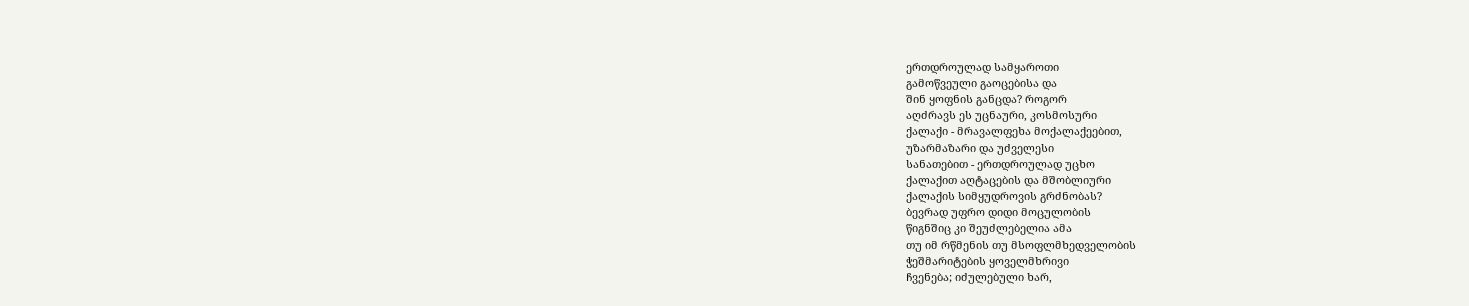ერთდროულად სამყაროთი
გამოწვეული გაოცებისა და
შინ ყოფნის განცდა? როგორ
აღძრავს ეს უცნაური, კოსმოსური
ქალაქი - მრავალფეხა მოქალაქეებით,
უზარმაზარი და უძველესი
სანათებით - ერთდროულად უცხო
ქალაქით აღტაცების და მშობლიური
ქალაქის სიმყუდროვის გრძნობას?
ბევრად უფრო დიდი მოცულობის
წიგნშიც კი შეუძლებელია ამა
თუ იმ რწმენის თუ მსოფლმხედველობის
ჭეშმარიტების ყოველმხრივი
ჩვენება; იძულებული ხარ,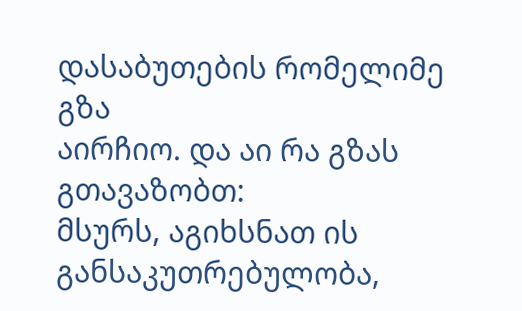დასაბუთების რომელიმე გზა
აირჩიო. და აი რა გზას გთავაზობთ:
მსურს, აგიხსნათ ის განსაკუთრებულობა,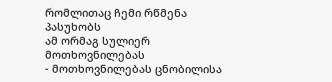რომლითაც ჩემი რწმენა პასუხობს
ამ ორმაგ სულიერ მოთხოვნილებას
- მოთხოვნილებას ცნობილისა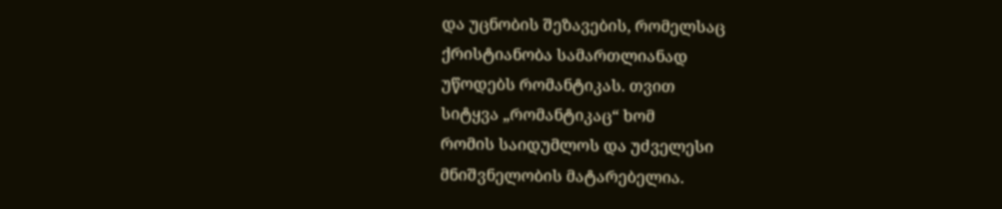და უცნობის შეზავების, რომელსაც
ქრისტიანობა სამართლიანად
უწოდებს რომანტიკას. თვით
სიტყვა „რომანტიკაც“ ხომ
რომის საიდუმლოს და უძველესი
მნიშვნელობის მატარებელია.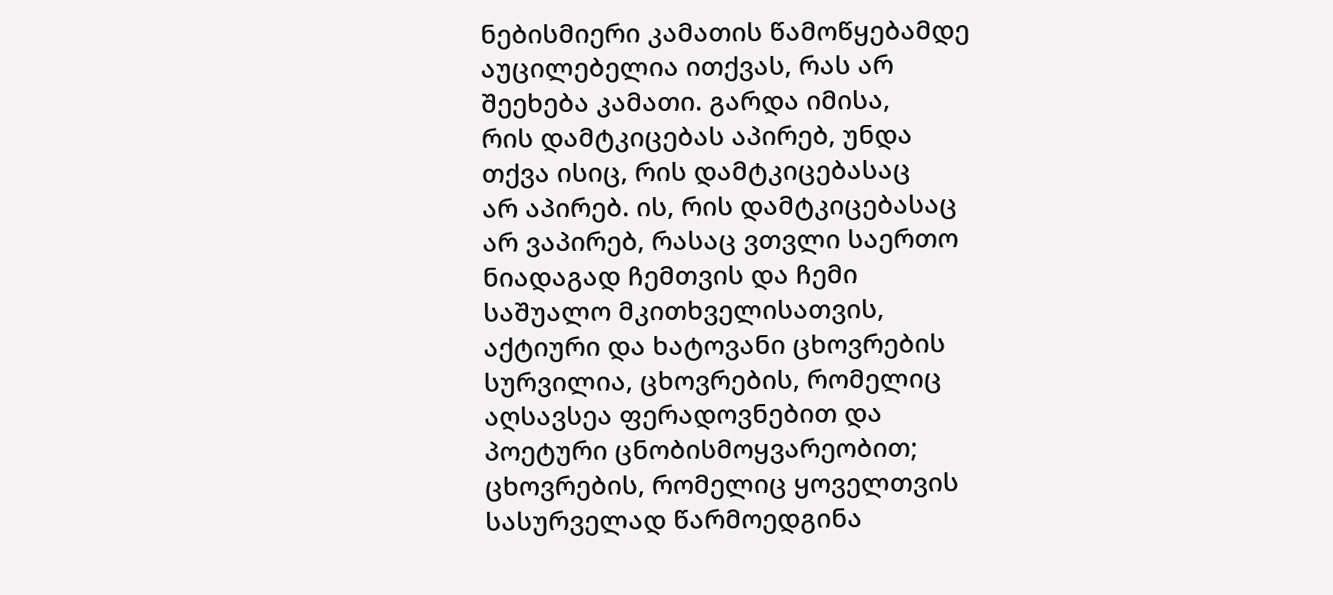ნებისმიერი კამათის წამოწყებამდე
აუცილებელია ითქვას, რას არ
შეეხება კამათი. გარდა იმისა,
რის დამტკიცებას აპირებ, უნდა
თქვა ისიც, რის დამტკიცებასაც
არ აპირებ. ის, რის დამტკიცებასაც
არ ვაპირებ, რასაც ვთვლი საერთო
ნიადაგად ჩემთვის და ჩემი
საშუალო მკითხველისათვის,
აქტიური და ხატოვანი ცხოვრების
სურვილია, ცხოვრების, რომელიც
აღსავსეა ფერადოვნებით და
პოეტური ცნობისმოყვარეობით;
ცხოვრების, რომელიც ყოველთვის
სასურველად წარმოედგინა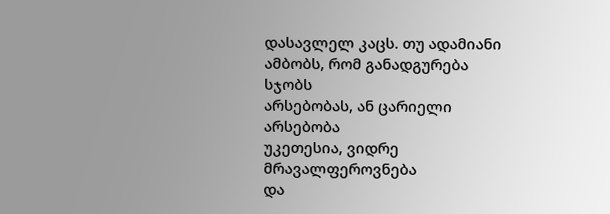დასავლელ კაცს. თუ ადამიანი
ამბობს, რომ განადგურება სჯობს
არსებობას, ან ცარიელი არსებობა
უკეთესია, ვიდრე მრავალფეროვნება
და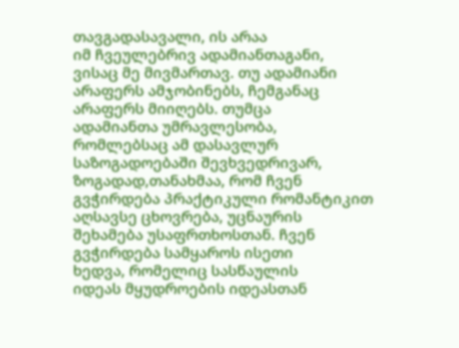თავგადასავალი, ის არაა
იმ ჩვეულებრივ ადამიანთაგანი,
ვისაც მე მივმართავ. თუ ადამიანი
არაფერს ამჯობინებს, ჩემგანაც
არაფერს მიიღებს. თუმცა
ადამიანთა უმრავლესობა,
რომლებსაც ამ დასავლურ
საზოგადოებაში შევხვედრივარ,
ზოგადად,თანახმაა, რომ ჩვენ
გვჭირდება პრაქტიკული რომანტიკით
აღსავსე ცხოვრება, უცნაურის
შეხამება უსაფრთხოსთან. ჩვენ
გვჭირდება სამყაროს ისეთი
ხედვა, რომელიც სასწაულის
იდეას მყუდროების იდეასთან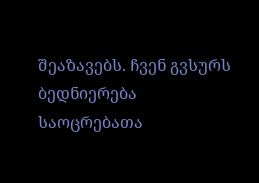შეაზავებს. ჩვენ გვსურს
ბედნიერება საოცრებათა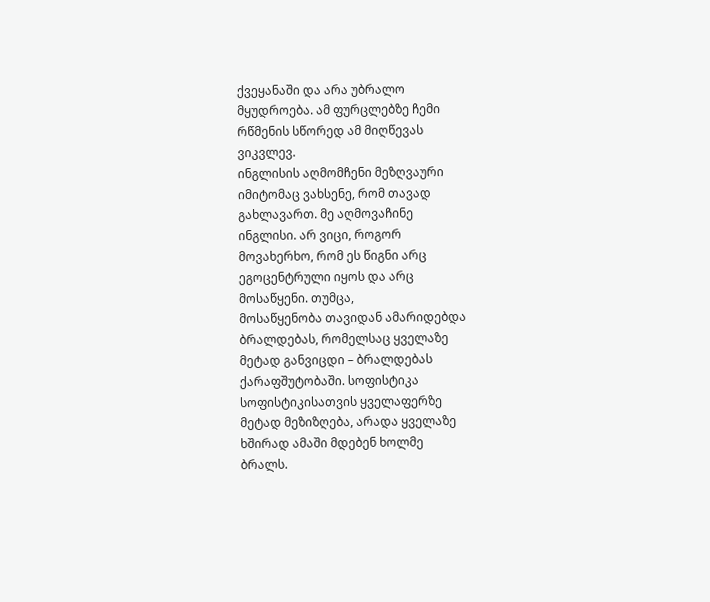ქვეყანაში და არა უბრალო
მყუდროება. ამ ფურცლებზე ჩემი
რწმენის სწორედ ამ მიღწევას
ვიკვლევ.
ინგლისის აღმომჩენი მეზღვაური
იმიტომაც ვახსენე, რომ თავად
გახლავართ. მე აღმოვაჩინე
ინგლისი. არ ვიცი, როგორ
მოვახერხო, რომ ეს წიგნი არც
ეგოცენტრული იყოს და არც
მოსაწყენი. თუმცა,
მოსაწყენობა თავიდან ამარიდებდა
ბრალდებას, რომელსაც ყველაზე
მეტად განვიცდი – ბრალდებას
ქარაფშუტობაში. სოფისტიკა
სოფისტიკისათვის ყველაფერზე
მეტად მეზიზღება, არადა ყველაზე
ხშირად ამაში მდებენ ხოლმე
ბრალს.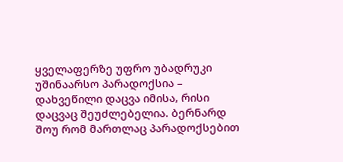ყველაფერზე უფრო უბადრუკი
უშინაარსო პარადოქსია –
დახვეწილი დაცვა იმისა, რისი
დაცვაც შეუძლებელია. ბერნარდ
შოუ რომ მართლაც პარადოქსებით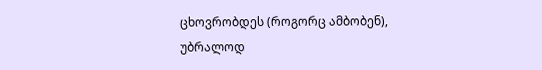ცხოვრობდეს (როგორც ამბობენ),
უბრალოდ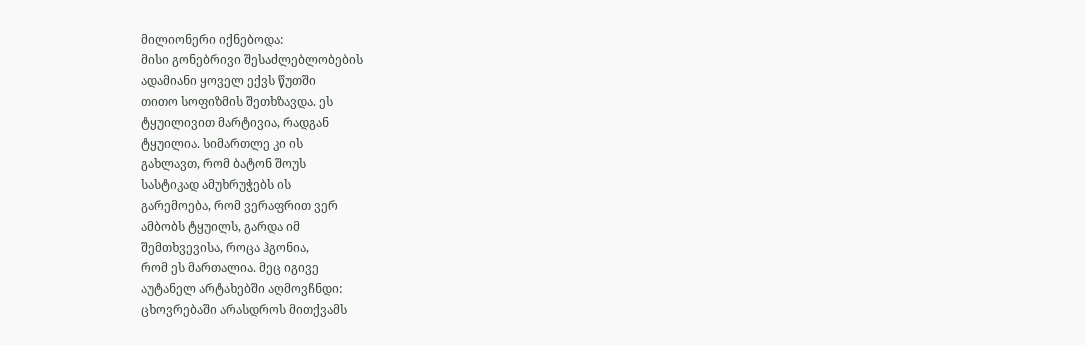მილიონერი იქნებოდა:
მისი გონებრივი შესაძლებლობების
ადამიანი ყოველ ექვს წუთში
თითო სოფიზმის შეთხზავდა. ეს
ტყუილივით მარტივია, რადგან
ტყუილია. სიმართლე კი ის
გახლავთ, რომ ბატონ შოუს
სასტიკად ამუხრუჭებს ის
გარემოება, რომ ვერაფრით ვერ
ამბობს ტყუილს, გარდა იმ
შემთხვევისა, როცა ჰგონია,
რომ ეს მართალია. მეც იგივე
აუტანელ არტახებში აღმოვჩნდი:
ცხოვრებაში არასდროს მითქვამს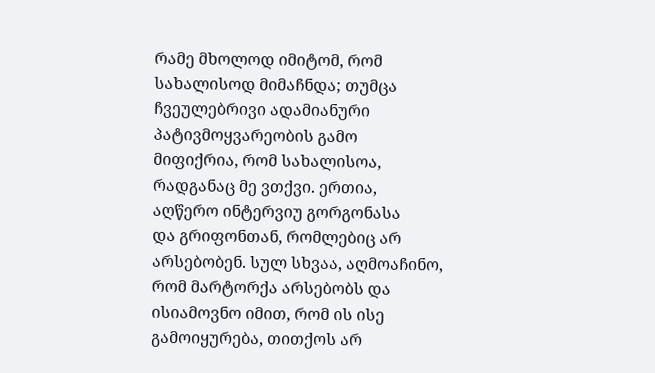რამე მხოლოდ იმიტომ, რომ
სახალისოდ მიმაჩნდა; თუმცა
ჩვეულებრივი ადამიანური
პატივმოყვარეობის გამო
მიფიქრია, რომ სახალისოა,
რადგანაც მე ვთქვი. ერთია,
აღწერო ინტერვიუ გორგონასა
და გრიფონთან, რომლებიც არ
არსებობენ. სულ სხვაა, აღმოაჩინო,
რომ მარტორქა არსებობს და
ისიამოვნო იმით, რომ ის ისე
გამოიყურება, თითქოს არ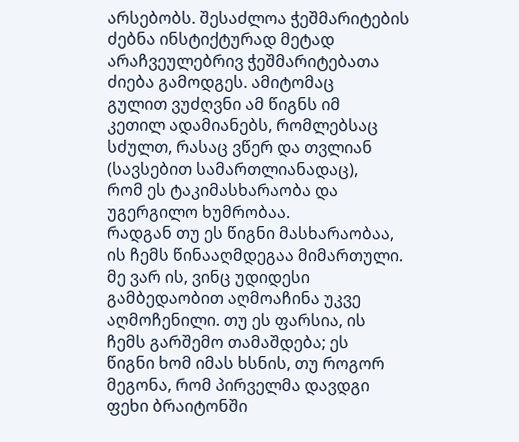არსებობს. შესაძლოა ჭეშმარიტების
ძებნა ინსტიქტურად მეტად
არაჩვეულებრივ ჭეშმარიტებათა
ძიება გამოდგეს. ამიტომაც
გულით ვუძღვნი ამ წიგნს იმ
კეთილ ადამიანებს, რომლებსაც
სძულთ, რასაც ვწერ და თვლიან
(სავსებით სამართლიანადაც),
რომ ეს ტაკიმასხარაობა და
უგერგილო ხუმრობაა.
რადგან თუ ეს წიგნი მასხარაობაა,
ის ჩემს წინააღმდეგაა მიმართული.
მე ვარ ის, ვინც უდიდესი
გამბედაობით აღმოაჩინა უკვე
აღმოჩენილი. თუ ეს ფარსია, ის
ჩემს გარშემო თამაშდება; ეს
წიგნი ხომ იმას ხსნის, თუ როგორ
მეგონა, რომ პირველმა დავდგი
ფეხი ბრაიტონში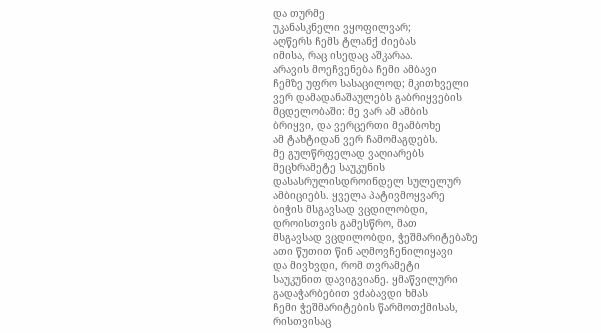და თურმე
უკანასკნელი ვყოფილვარ;
აღწერს ჩემს ტლანქ ძიებას
იმისა, რაც ისედაც აშკარაა.
არავის მოეჩვენება ჩემი ამბავი
ჩემზე უფრო სასაცილოდ; მკითხველი
ვერ დამადანაშაულებს გაბრიყვების
მცდელობაში: მე ვარ ამ ამბის
ბრიყვი, და ვერცერთი მეამბოხე
ამ ტახტიდან ვერ ჩამომაგდებს.
მე გულწრფელად ვაღიარებს
მეცხრამეტე საუკუნის
დასასრულისდროინდელ სულელურ
ამბიციებს. ყველა პატივმოყვარე
ბიჭის მსგავსად ვცდილობდი,
დროისთვის გამესწრო, მათ
მსგავსად ვცდილობდი, ჭეშმარიტებაზე
ათი წუთით წინ აღმოვჩენილიყავი
და მივხვდი, რომ თვრამეტი
საუკუნით დავიგვიანე. ყმაწვილური
გადაჭარბებით ვძაბავდი ხმას
ჩემი ჭეშმარიტების წარმოთქმისას,
რისთვისაც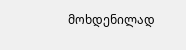მოხდენილად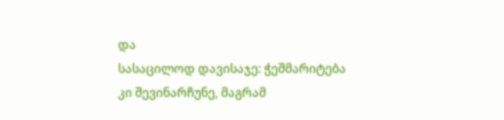და
სასაცილოდ დავისაჯე: ჭეშმარიტება
კი შევინარჩუნე, მაგრამ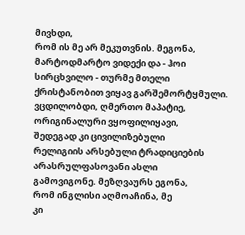მივხდი,
რომ ის მე არ მეკუთვნის. მეგონა,
მარტოდმარტო ვიდექი და - ჰოი
სირცხვილო - თურმე მთელი
ქრისტანობით ვიყავ გარშემორტყმული.
ვცდილობდი, ღმერთო მაპატიე,
ორიგინალური ვყოფილიყავი,
შედეგად კი ცივილიზებული
რელიგიის არსებული ტრადიციების
არასრულფასოვანი ასლი
გამოვიგონე. მეზღვაურს ეგონა,
რომ ინგლისი აღმოაჩინა, მე
კი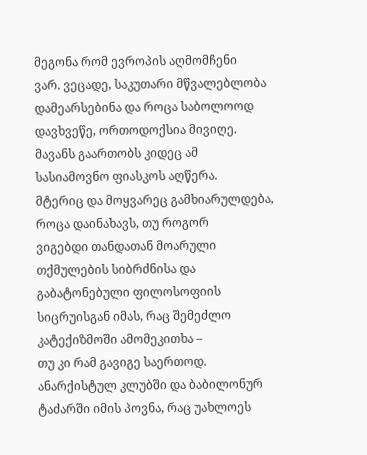მეგონა რომ ევროპის აღმომჩენი
ვარ. ვეცადე, საკუთარი მწვალებლობა
დამეარსებინა და როცა საბოლოოდ
დავხვეწე, ორთოდოქსია მივიღე.
მავანს გაართობს კიდეც ამ
სასიამოვნო ფიასკოს აღწერა.
მტერიც და მოყვარეც გამხიარულდება,
როცა დაინახავს, თუ როგორ
ვიგებდი თანდათან მოარული
თქმულების სიბრძნისა და
გაბატონებული ფილოსოფიის
სიცრუისგან იმას, რაც შემეძლო
კატექიზმოში ამომეკითხა –
თუ კი რამ გავიგე საერთოდ.
ანარქისტულ კლუბში და ბაბილონურ
ტაძარში იმის პოვნა, რაც უახლოეს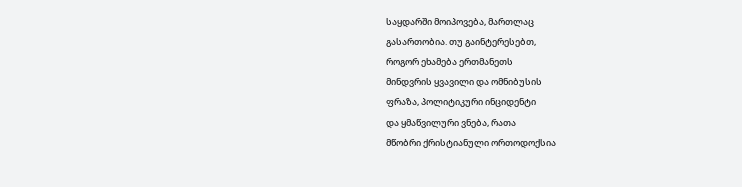საყდარში მოიპოვება, მართლაც
გასართობია. თუ გაინტერესებთ,
როგორ ეხამება ერთმანეთს
მინდვრის ყვავილი და ომნიბუსის
ფრაზა, პოლიტიკური ინციდენტი
და ყმაწვილური ვნება, რათა
მწობრი ქრისტიანული ორთოდოქსია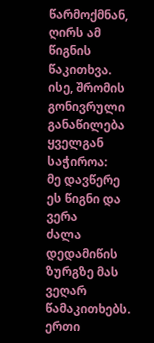წარმოქმნან, ღირს ამ წიგნის
წაკითხვა. ისე, შრომის გონივრული
განაწილება ყველგან საჭიროა:
მე დავწერე ეს წიგნი და ვერა
ძალა დედამიწის ზურგზე მას
ვეღარ წამაკითხებს.
ერთი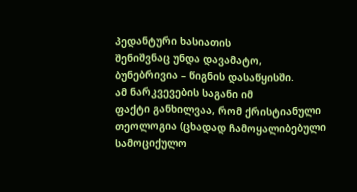პედანტური ხასიათის
შენიშვნაც უნდა დავამატო,
ბუნებრივია – წიგნის დასაწყისში.
ამ ნარკვევების საგანი იმ
ფაქტი განხილვაა, რომ ქრისტიანული
თეოლოგია (ცხადად ჩამოყალიბებული
სამოციქულო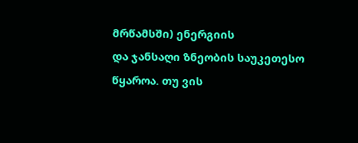მრწამსში) ენერგიის
და ჯანსაღი ზნეობის საუკეთესო
წყაროა. თუ ვის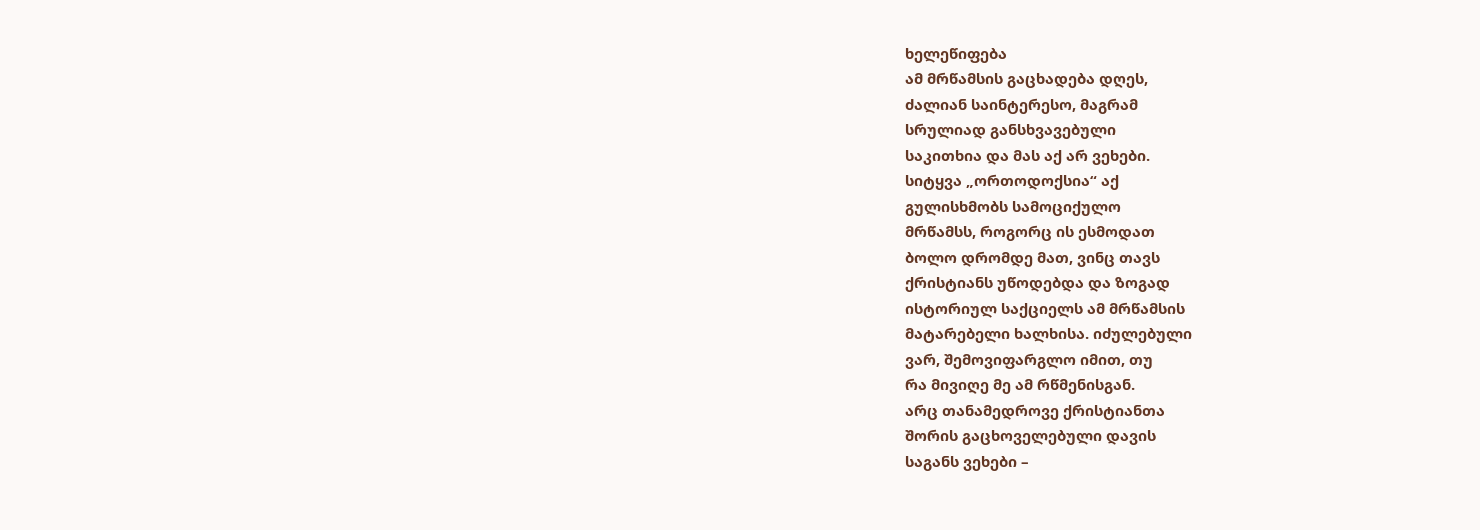ხელეწიფება
ამ მრწამსის გაცხადება დღეს,
ძალიან საინტერესო, მაგრამ
სრულიად განსხვავებული
საკითხია და მას აქ არ ვეხები.
სიტყვა „ორთოდოქსია“ აქ
გულისხმობს სამოციქულო
მრწამსს, როგორც ის ესმოდათ
ბოლო დრომდე მათ, ვინც თავს
ქრისტიანს უწოდებდა და ზოგად
ისტორიულ საქციელს ამ მრწამსის
მატარებელი ხალხისა. იძულებული
ვარ, შემოვიფარგლო იმით, თუ
რა მივიღე მე ამ რწმენისგან.
არც თანამედროვე ქრისტიანთა
შორის გაცხოველებული დავის
საგანს ვეხები –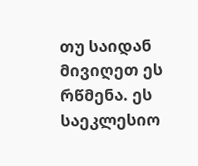თუ საიდან
მივიღეთ ეს რწმენა. ეს საეკლესიო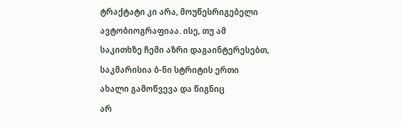ტრაქტატი კი არა, მოუწესრიგებელი
ავტობიოგრაფიაა. ისე, თუ ამ
საკითხზე ჩემი აზრი დაგაინტერესებთ,
საკმარისია ბ-ნი სტრიტის ერთი
ახალი გამოწვევა და წიგნიც
არ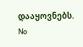დააყოვნებს.
No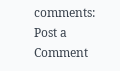comments:
Post a Comment